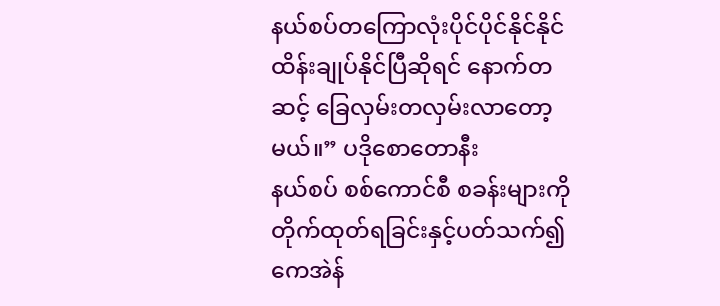နယ်စပ်တကြောလုံးပိုင်ပိုင်နိုင်နိုင် ထိန်းချုပ်နိုင်ပြီဆိုရင် နောက်တဆင့် ခြေလှမ်းတလှမ်းလာတော့မယ်။” ပဒိုစောတောနီး
နယ်စပ် စစ်ကောင်စီ စခန်းများကို တိုက်ထုတ်ရခြင်းနှင့်ပတ်သက်၍ ကေအဲန်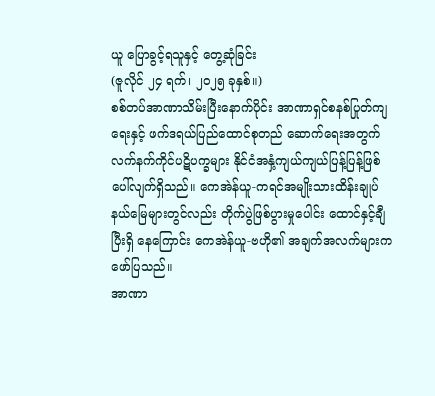ယူ ပြောခွင့်ရသူနှင့် တွေ့ဆုံခြင်း
(ဇူလိုင် ၂၄ ရက်၊ ၂၀၂၅ ခုနှစ်။)
စစ်တပ်အာဏာသိမ်းပြီးနောက်ပိုင်း အာဏာရှင်စနစ်ပြုတ်ကျရေးနှင့် ဖက်ဒရယ်ပြည်ထောင်စုတည် ဆောက်ရေးအတွက် လက်နက်ကိုင်ပဋိပက္ခများ နိုင်ငံအနှံ့ကျယ်ကျယ်ပြန့်ပြန့်ဖြစ်ပေါ်လျက်ရှိသည်။ ကေအဲန်ယူ-ကရင်အမျိုးသားထိန်းချုပ်နယ်မြေများတွင်လည်း တိုက်ပွဲဖြစ်ပွားမှုပေါင်း ထောင်နှင့်ချီပြီးရှိ နေကြောင်း ကေအဲန်ယူ-ဗဟို၏ အချက်အလက်များက ဖော်ပြသည်။
အာဏာ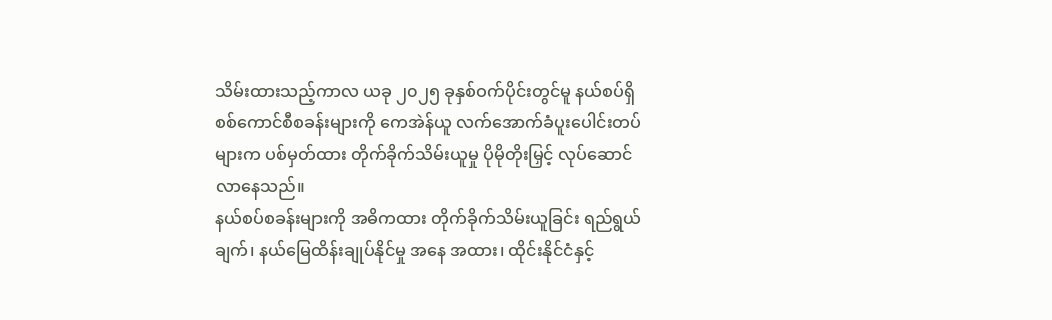သိမ်းထားသည့်ကာလ ယခု ၂၀၂၅ ခုနှစ်ဝက်ပိုင်းတွင်မူ နယ်စပ်ရှိ စစ်ကောင်စီစခန်းများကို ကေအဲန်ယူ လက်အောက်ခံပူးပေါင်းတပ်များက ပစ်မှတ်ထား တိုက်ခိုက်သိမ်းယူမှု ပိုမိုတိုးမြှင့် လုပ်ဆောင်လာနေသည်။
နယ်စပ်စခန်းများကို အဓိကထား တိုက်ခိုက်သိမ်းယူခြင်း ရည်ရွယ်ချက်၊ နယ်မြေထိန်းချုပ်နိုင်မှု အနေ အထား၊ ထိုင်းနိုင်ငံနှင့်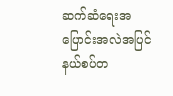ဆက်ဆံရေးအပြောင်းအလဲအပြင် နယ်စပ်တ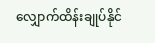လျှောက်ထိန်းချုပ်နိုင်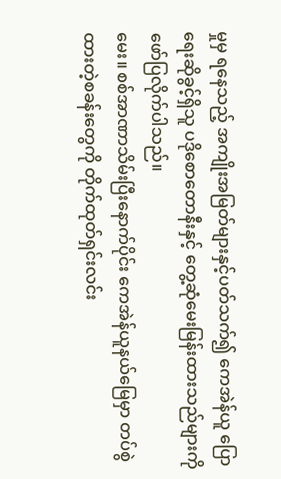မှုမှ ရနေသည့် အကျိုးအမြတ်များနှင့်ပတ်သက်၍ ကေအဲန်ယူ ပြောရေးဆိုခွင့်ရှိသူ ပဒိုစောတောနီးနှင့် တွေ့ဆုံမေးမြန်းထားသည်များကို ဖော်ပြလိုက်ပါသည်။
မေး။ စစ်အာဏာသိမ်းပြီးနောက်ပိုင်း ကေအဲန်ယူနယ်မြေမှာ တပ်စွဲထားတဲ့စခန်းတွေကို တိုက်ထုတ်ရှင်းလင်း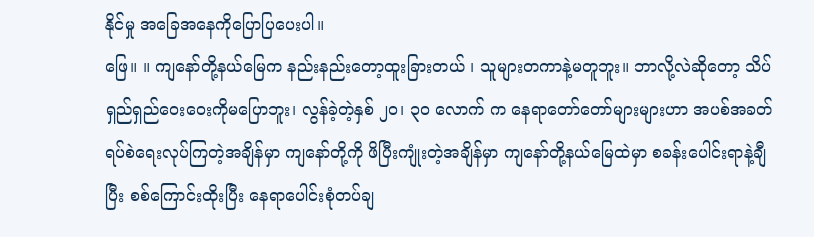နိုင်မှု အခြေအနေကိုပြောပြပေးပါ။
ဖြေ။ ။ ကျနော်တို့နယ်မြေက နည်းနည်းတော့ထူးခြားတယ် ၊ သူများတကာနဲ့မတူဘူး။ ဘာလို့လဲဆိုတော့ သိပ်ရှည်ရှည်ဝေးဝေးကိုမပြောဘူး၊ လွန်ခဲ့တဲ့နှစ် ၂၀၊ ၃၀ လောက် က နေရာတော်တော်များများဟာ အပစ်အခတ်ရပ်စဲရေးလုပ်ကြတဲ့အချိန်မှာ ကျနော်တို့ကို ဖိပြီးကျုံးတဲ့အချိန်မှာ ကျနော်တို့နယ်မြေထဲမှာ စခန်းပေါင်းရာနဲ့ချီပြီး စစ်ကြောင်းထိုးပြီး နေရာပေါင်းစုံတပ်ချ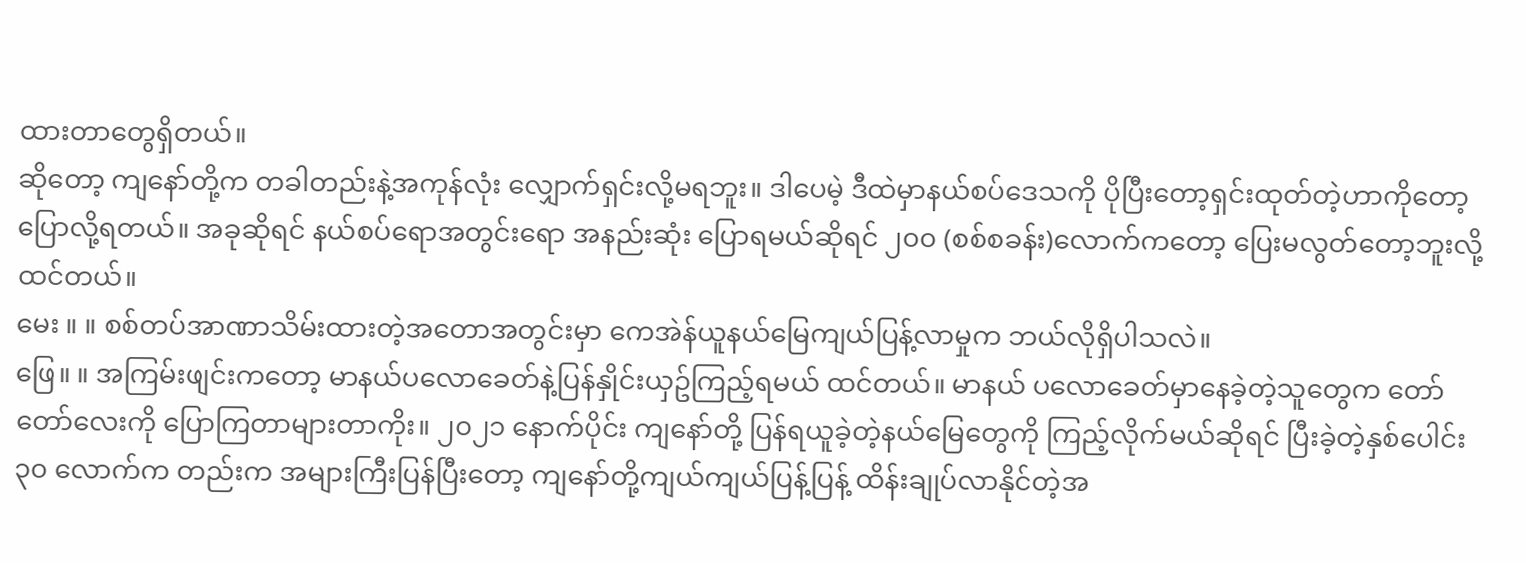ထားတာတွေရှိတယ်။
ဆိုတော့ ကျနော်တို့က တခါတည်းနဲ့အကုန်လုံး လျှောက်ရှင်းလို့မရဘူး။ ဒါပေမဲ့ ဒီထဲမှာနယ်စပ်ဒေသကို ပိုပြီးတော့ရှင်းထုတ်တဲ့ဟာကိုတော့ ပြောလို့ရတယ်။ အခုဆိုရင် နယ်စပ်ရောအတွင်းရော အနည်းဆုံး ပြောရမယ်ဆိုရင် ၂၀၀ (စစ်စခန်း)လောက်ကတော့ ပြေးမလွတ်တော့ဘူးလို့ ထင်တယ်။
မေး ။ ။ စစ်တပ်အာဏာသိမ်းထားတဲ့အတောအတွင်းမှာ ကေအဲန်ယူနယ်မြေကျယ်ပြန့်လာမှုက ဘယ်လိုရှိပါသလဲ။
ဖြေ။ ။ အကြမ်းဖျင်းကတော့ မာနယ်ပလောခေတ်နဲ့ပြန်နှိုင်းယှဥ်ကြည့်ရမယ် ထင်တယ်။ မာနယ် ပလောခေတ်မှာနေခဲ့တဲ့သူတွေက တော်တော်လေးကို ပြောကြတာများတာကိုး။ ၂၀၂၁ နောက်ပိုင်း ကျနော်တို့ ပြန်ရယူခဲ့တဲ့နယ်မြေတွေကို ကြည့်လိုက်မယ်ဆိုရင် ပြီးခဲ့တဲ့နှစ်ပေါင်း ၃၀ လောက်က တည်းက အများကြီးပြန်ပြီးတော့ ကျနော်တို့ကျယ်ကျယ်ပြန့်ပြန့် ထိန်းချုပ်လာနိုင်တဲ့အ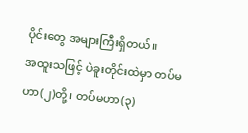ပိုင်းတွေ အများကြီးရှိတယ်။
အထူးသဖြင့် ပဲခူးတိုင်းထဲမှာ တပ်မဟာ(၂)တို့၊ တပ်မဟာ(၃)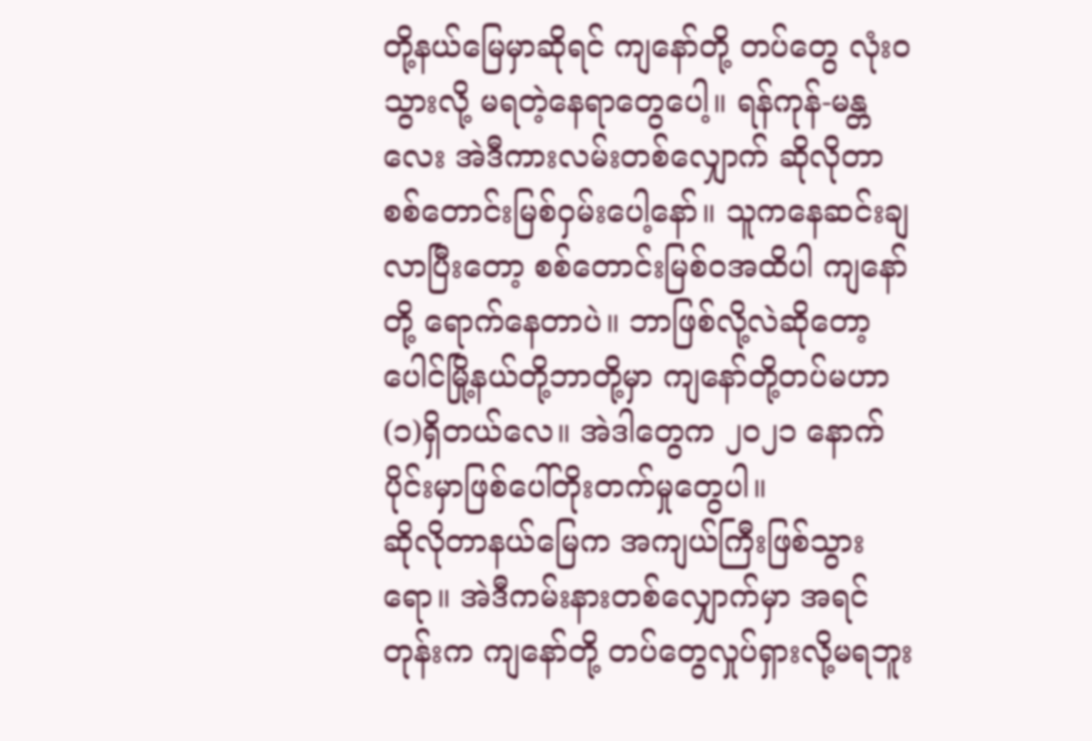တို့နယ်မြေမှာဆိုရင် ကျနော်တို့ တပ်တွေ လုံးဝသွားလို့ မရတဲ့နေရာတွေပေါ့။ ရန်ကုန်-မန္တလေး အဲဒီကားလမ်းတစ်လျှောက် ဆိုလိုတာ စစ်တောင်းမြစ်ဝှမ်းပေါ့နော်။ သူကနေဆင်းချလာပြီးတော့ စစ်တောင်းမြစ်ဝအထိပါ ကျနော်တို့ ရောက်နေတာပဲ။ ဘာဖြစ်လို့လဲဆိုတော့ ပေါင်မြို့နယ်တို့ဘာတို့မှာ ကျနော်တို့တပ်မဟာ(၁)ရှိတယ်လေ။ အဲဒါတွေက ၂၀၂၁ နောက်ပိုင်းမှာဖြစ်ပေါ်တိုးတက်မှုတွေပါ။
ဆိုလိုတာနယ်မြေက အကျယ်ကြီးဖြစ်သွားရော။ အဲဒီကမ်းနားတစ်လျှောက်မှာ အရင်တုန်းက ကျနော်တို့ တပ်တွေလှုပ်ရှားလို့မရဘူး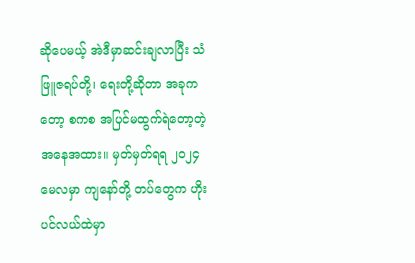ဆိုပေမယ့် အဲဒီမှာဆင်းချလာပြီး သံဖြူဇရပ်တို့၊ ရေးတို့ဆိုတာ အခုကတော့ စကစ အပြင်မထွက်ရဲတော့တဲ့အနေအထား။ မှတ်မှတ်ရရ ၂၀၂၄ မေလမှာ ကျနော်တို့ တပ်တွေက ဟိုးပင်လယ်ထဲမှာ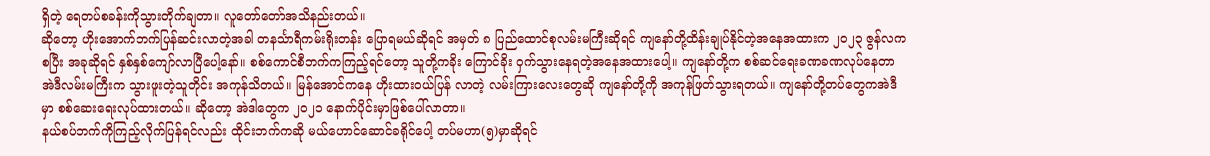ရှိတဲ့ ရေတပ်စခန်းကိုသွားတိုက်ချတာ။ လူတော်တော်အသိနည်းတယ်။
ဆိုတော့ ဟိုးအောက်ဘက်ပြန်ဆင်းလာတဲ့အခါ တနင်္သာရီကမ်းရိုးတန်း ပြောရမယ်ဆိုရင် အမှတ် ၈ ပြည်ထောင်စုလမ်းမကြီးဆိုရင် ကျနော်တို့ထိန်းချုပ်နိုင်တဲ့အနေအထားက ၂၀၂၃ ဇွန်လကစပြီး အခုဆိုရင် နှစ်နှစ်ကျော်လာပြီပေါ့နော်။ စစ်ကောင်စီဘက်ကကြည့်ရင်တော့ သူတို့ကခိုး ကြောင်ခိုး ဝှက်သွားနေရတဲ့အနေအထားပေါ့။ ကျနော်တို့က စစ်ဆင်ရေးခဏခဏလုပ်နေတာ အဲဒီလမ်းမကြီးက သွားဖူးတဲ့သူတိုင်း အကုန်သိတယ်။ မြန်အောင်ကနေ ဟိုးထားဝယ်ပြန် လာတဲ့ လမ်းကြားလေးတွေဆို ကျနော်တို့ကို အကုန်ဖြတ်သွားရတယ်။ ကျနော်တို့တပ်တွေကအဲဒီမှာ စစ်ဆေးရေးလုပ်ထားတယ်။ ဆိုတော့ အဲဒါတွေက ၂၀၂၁ နောက်ပိုင်းမှာဖြစ်ပေါ်လာတာ။
နယ်စပ်ဘက်ကိုကြည့်လိုက်ပြန်ရင်လည်း ထိုင်းဘက်ကဆို မယ်ဟောင်ဆောင်ခရိုင်ပေါ့ တပ်မဟာ(၅)မှာဆိုရင်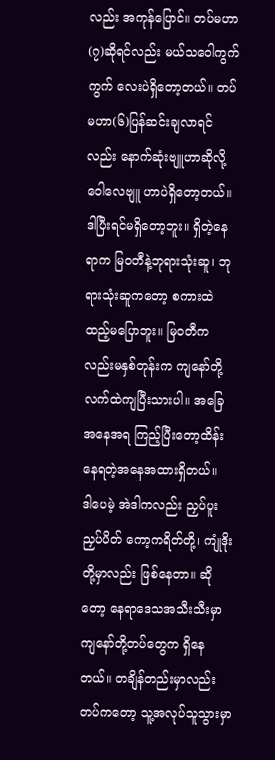လည်း အကုန်ပြောင်။ တပ်မဟာ(၇)ဆိုရင်လည်း မယ်သဝေါကွက်ကွက် လေးပဲရှိတော့တယ်။ တပ်မဟာ(၆)ပြန်ဆင်းချလာရင်လည်း နောက်ဆုံးဗျူဟာဆိုလို့ ဝေါလေဗျူ ဟာပဲရှိတော့တယ်။ ဒါပြီးရင်မရှိတော့ဘူး။ ရှိတဲ့နေရာက မြဝတီနဲ့ဘုရားသုံးဆူ၊ ဘုရားသုံးဆူကတော့ စကားထဲထည့်မပြောဘူး။ မြဝတီကလည်းမနှစ်တုန်းက ကျနော်တို့လက်ထဲကျပြီးသားပါ။ အခြေအနေအရ ကြည့်ပြီးတော့ထိန်းနေရတဲ့အနေအထားရှိတယ်။
ဒါပေမဲ့ အဲဒါကလည်း ညှပ်ပူးညှပ်ပိတ် ကော့ကရိတ်တို့၊ ကျုံဒိုးတို့မှာလည်း ဖြစ်နေတာ။ ဆိုတော့ နေရာဒေသအသီးသီးမှာ ကျနော်တို့တပ်တွေက ရှိနေတယ်။ တချိန်တည်းမှာလည်း တပ်ကတော့ သူ့အလုပ်သူသွားမှာ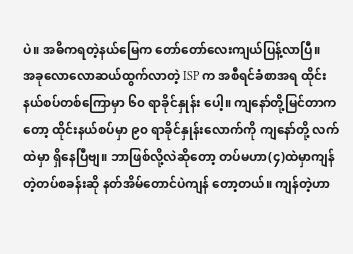ပဲ။ အဓိကရတဲ့နယ်မြေက တော်တော်လေးကျယ်ပြန့်လာပြီ။
အခုလောလောဆယ်ထွက်လာတဲ့ ISP က အစီရင်ခံစာအရ ထိုင်းနယ်စပ်တစ်ကြောမှာ ၆၀ ရာခိုင်နှုန်း ပေါ့။ ကျနော်တို့မြင်တာကတော့ ထိုင်းနယ်စပ်မှာ ၉၀ ရာခိုင်နှုန်းလောက်ကို ကျနော်တို့ လက်ထဲမှာ ရှိနေပြီဗျ။ ဘာဖြစ်လို့လဲဆိုတော့ တပ်မဟာ(၄)ထဲမှာကျန်တဲ့တပ်စခန်းဆို နတ်အိမ်တောင်ပဲကျန် တော့တယ်။ ကျန်တဲ့ဟာ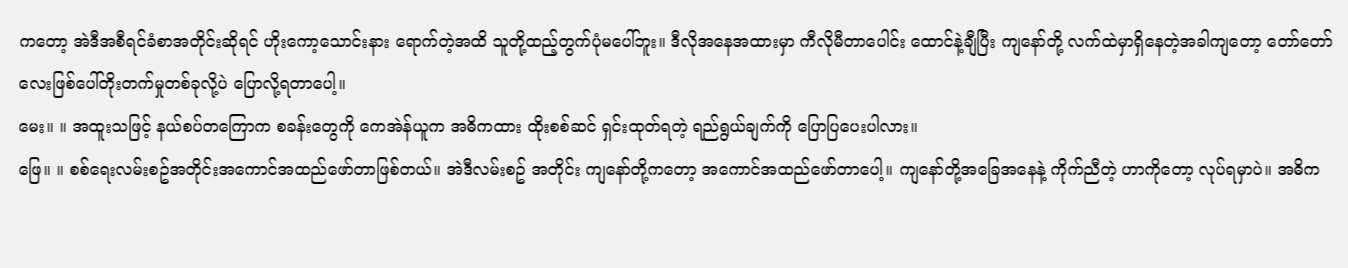ကတော့ အဲဒီအစီရင်ခံစာအတိုင်းဆိုရင် ဟိုးကော့သောင်းနား ရောက်တဲ့အထိ သူတို့ထည့်တွက်ပုံမပေါ်ဘူး။ ဒီလိုအနေအထားမှာ ကီလိုမီတာပေါင်း ထောင်နဲ့ချီပြီး ကျနော်တို့ လက်ထဲမှာရှိနေတဲ့အခါကျတော့ တော်တော်လေးဖြစ်ပေါ်တိုးတက်မှုတစ်ခုလို့ပဲ ပြောလို့ရတာပေါ့။
မေး။ ။ အထူးသဖြင့် နယ်စပ်တကြောက စခန်းတွေကို ကေအဲန်ယူက အဓိကထား ထိုးစစ်ဆင် ရှင်းထုတ်ရတဲ့ ရည်ရွယ်ချက်ကို ပြောပြပေးပါလား။
ဖြေ။ ။ စစ်ရေးလမ်းစဥ်အတိုင်းအကောင်အထည်ဖော်တာဖြစ်တယ်။ အဲဒီလမ်းစဥ် အတိုင်း ကျနော်တို့ကတော့ အကောင်အထည်ဖော်တာပေါ့။ ကျနော်တို့အခြေအနေနဲ့ ကိုက်ညီတဲ့ ဟာကိုတော့ လုပ်ရမှာပဲ။ အဓိက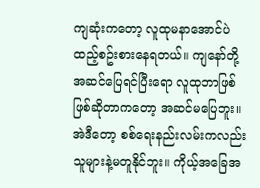ကျဆုံးကတော့ လူထုမနာအောင်ပဲထည့်စဥ်းစားနေရတယ်။ ကျနော်တို့ အဆင်ပြေရင်ပြီးရော လူထုဘာဖြစ်ဖြစ်ဆိုတာကတော့ အဆင်မပြေဘူး။
အဲဒီတော့ စစ်ရေးနည်းလမ်းကလည်း သူများနဲ့မတူနိုင်ဘူး။ ကိုယ့်အခြေအ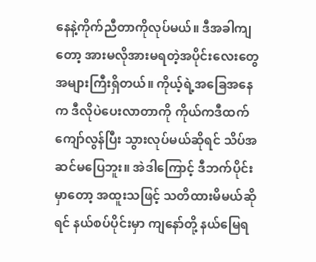နေနဲ့ကိုက်ညီတာကိုလုပ်မယ်။ ဒီအခါကျတော့ အားမလိုအားမရတဲ့အပိုင်းလေးတွေ အများကြီးရှိတယ်။ ကိုယ့်ရဲ့အခြေအနေက ဒီလိုပဲပေးလာတာကို ကိုယ်ကဒီထက်ကျော်လွန်ပြီး သွားလုပ်မယ်ဆိုရင် သိပ်အဆင်မပြေဘူး။ အဲဒါကြောင့် ဒီဘက်ပိုင်းမှာတော့ အထူးသဖြင့် သတိထားမိမယ်ဆိုရင် နယ်စပ်ပိုင်းမှာ ကျနော်တို့ နယ်မြေရ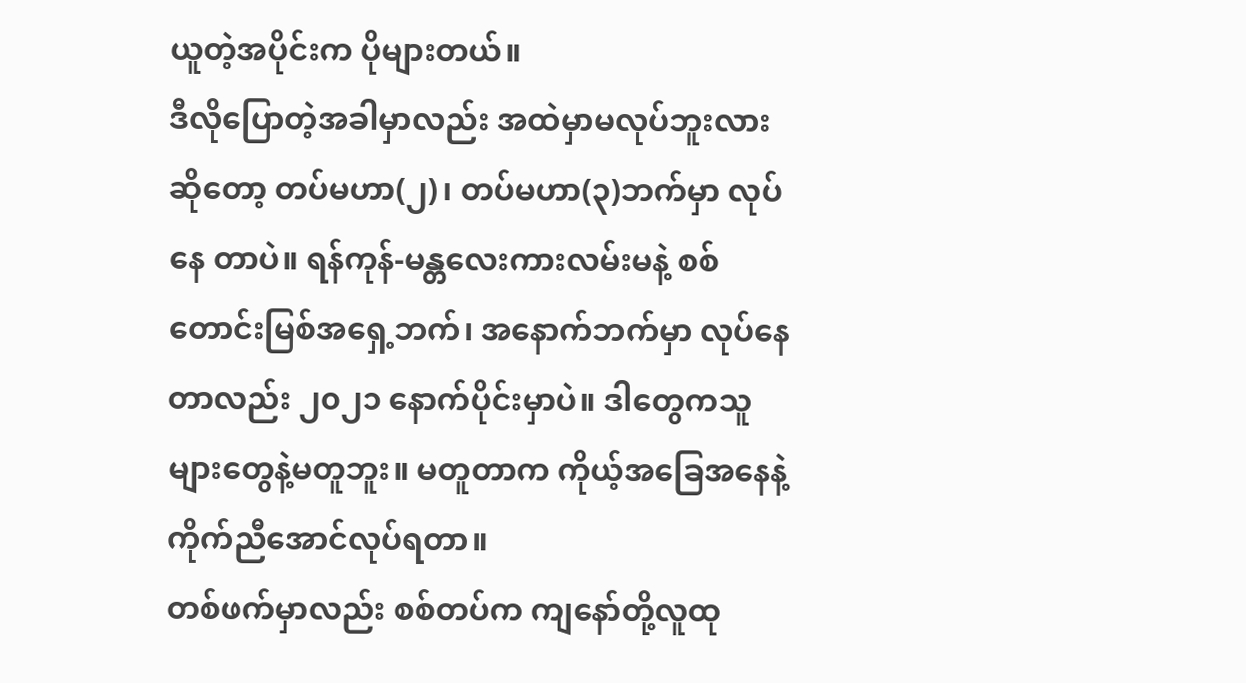ယူတဲ့အပိုင်းက ပိုများတယ်။
ဒီလိုပြောတဲ့အခါမှာလည်း အထဲမှာမလုပ်ဘူးလားဆိုတော့ တပ်မဟာ(၂)၊ တပ်မဟာ(၃)ဘက်မှာ လုပ်နေ တာပဲ။ ရန်ကုန်-မန္တလေးကားလမ်းမနဲ့ စစ်တောင်းမြစ်အရှေ့ဘက်၊ အနောက်ဘက်မှာ လုပ်နေတာလည်း ၂၀၂၁ နောက်ပိုင်းမှာပဲ။ ဒါတွေကသူများတွေနဲ့မတူဘူး။ မတူတာက ကိုယ့်အခြေအနေနဲ့ကိုက်ညီအောင်လုပ်ရတာ။
တစ်ဖက်မှာလည်း စစ်တပ်က ကျနော်တို့လူထု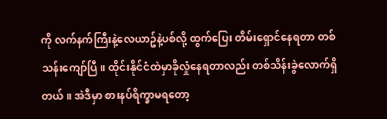ကို လက်နက်ကြီးနဲ့လေယာဥ်နဲ့ပစ်လို့ ထွက်ပြေး တိမ်းရှောင်နေရတာ တစ်သန်းကျော်ပြီ။ ထိုင်းနိုင်ငံထဲမှာခိုလှုံနေရတာလည်း တစ်သိန်းခွဲလောက်ရှိတယ်။ အဲဒီမှာ စားနပ်ရိက္ခာမရတော့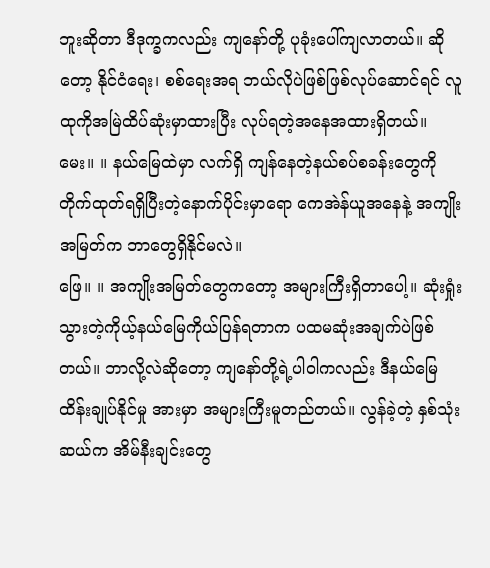ဘူးဆိုတာ ဒီဒုက္ခကလည်း ကျနော်တို့ ပုခုံးပေါ်ကျလာတယ်။ ဆိုတော့ နိုင်ငံရေး၊ စစ်ရေးအရ ဘယ်လိုပဲဖြစ်ဖြစ်လုပ်ဆောင်ရင် လူထုကိုအမြဲထိပ်ဆုံးမှာထားပြီး လုပ်ရတဲ့အနေအထားရှိတယ်။
မေး။ ။ နယ်မြေထဲမှာ လက်ရှိ ကျန်နေတဲ့နယ်စပ်စခန်းတွေကို တိုက်ထုတ်ရရှိပြီးတဲ့နောက်ပိုင်းမှာရော ကေအဲန်ယူအနေနဲ့ အကျိုးအမြတ်က ဘာတွေရှိနိုင်မလဲ။
ဖြေ။ ။ အကျိုးအမြတ်တွေကတော့ အများကြီးရှိတာပေါ့။ ဆုံးရှုံးသွားတဲ့ကိုယ့်နယ်မြေကိုယ်ပြန်ရတာက ပထမဆုံးအချက်ပဲဖြစ်တယ်။ ဘာလို့လဲဆိုတော့ ကျနော်တို့ရဲ့ပါဝါကလည်း ဒီနယ်မြေထိန်းချုပ်နိုင်မှု အားမှာ အများကြီးမူတည်တယ်။ လွန်ခဲ့တဲ့ နှစ်သုံးဆယ်က အိမ်နီးချင်းတွေ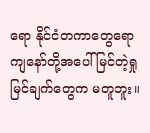ရော နိုင်ငံတကာတွေရော ကျနော်တို့အပေါ်မြင်တဲ့ရှုမြင်ချက်တွေက မတူဘူး။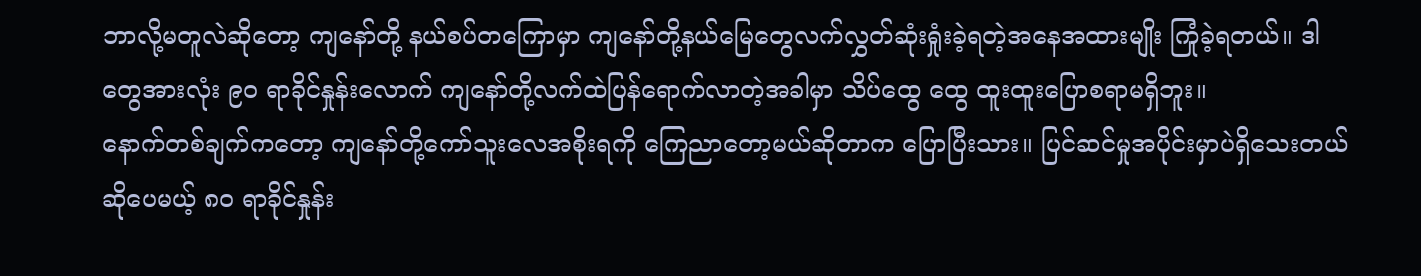ဘာလို့မတူလဲဆိုတော့ ကျနော်တို့ နယ်စပ်တကြောမှာ ကျနော်တို့နယ်မြေတွေလက်လွှတ်ဆုံးရှုံးခဲ့ရတဲ့အနေအထားမျိုး ကြုံခဲ့ရတယ်။ ဒါတွေအားလုံး ၉၀ ရာခိုင်နှုန်းလောက် ကျနော်တို့လက်ထဲပြန်ရောက်လာတဲ့အခါမှာ သိပ်ထွေ ထွေ ထူးထူးပြောစရာမရှိဘူး။
နောက်တစ်ချက်ကတော့ ကျနော်တို့ကော်သူးလေအစိုးရကို ကြေညာတော့မယ်ဆိုတာက ပြောပြီးသား။ ပြင်ဆင်မှုအပိုင်းမှာပဲရှိသေးတယ်ဆိုပေမယ့် ၈၀ ရာခိုင်နှုန်း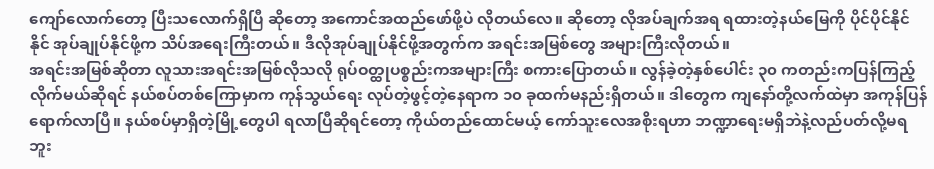ကျော်လောက်တော့ ပြီးသလောက်ရှိပြီ ဆိုတော့ အကောင်အထည်ဖော်ဖို့ပဲ လိုတယ်လေ။ ဆိုတော့ လိုအပ်ချက်အရ ရထားတဲ့နယ်မြေကို ပိုင်ပိုင်နိုင်နိုင် အုပ်ချုပ်နိုင်ဖို့က သိပ်အရေးကြီးတယ်။ ဒီလိုအုပ်ချုပ်နိုင်ဖို့အတွက်က အရင်းအမြစ်တွေ အများကြီးလိုတယ်။
အရင်းအမြစ်ဆိုတာ လူသားအရင်းအမြစ်လိုသလို ရုပ်ဝတ္ထုပစ္စည်းကအများကြီး စကားပြောတယ်။ လွန်ခဲ့တဲ့နှစ်ပေါင်း ၃၀ ကတည်းကပြန်ကြည့်လိုက်မယ်ဆိုရင် နယ်စပ်တစ်ကြောမှာက ကုန်သွယ်ရေး လုပ်တဲ့ဖွင့်တဲ့နေရာက ၁၀ ခုထက်မနည်းရှိတယ်။ ဒါတွေက ကျနော်တို့လက်ထဲမှာ အကုန်ပြန်ရောက်လာပြီ။ နယ်စပ်မှာရှိတဲ့မြို့တွေပါ ရလာပြီဆိုရင်တော့ ကိုယ်တည်ထောင်မယ့် ကော်သူးလေအစိုးရဟာ ဘဏ္ဍာရေးမရှိဘဲနဲ့လည်ပတ်လို့မရဘူး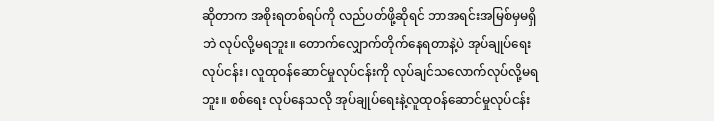ဆိုတာက အစိုးရတစ်ရပ်ကို လည်ပတ်ဖို့ဆိုရင် ဘာအရင်းအမြစ်မှမရှိဘဲ လုပ်လို့မရဘူး။ တောက်လျှောက်တိုက်နေရတာနဲ့ပဲ အုပ်ချုပ်ရေးလုပ်ငန်း၊ လူထုဝန်ဆောင်မှုလုပ်ငန်းကို လုပ်ချင်သလောက်လုပ်လို့မရဘူး။ စစ်ရေး လုပ်နေသလို အုပ်ချုပ်ရေးနဲ့လူထုဝန်ဆောင်မှုလုပ်ငန်း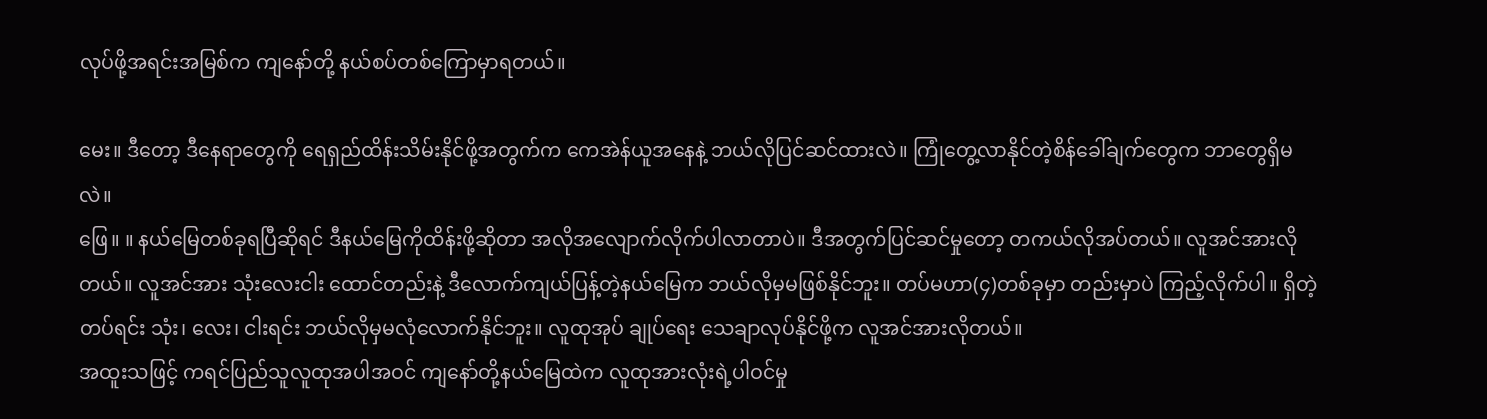လုပ်ဖို့အရင်းအမြစ်က ကျနော်တို့ နယ်စပ်တစ်ကြောမှာရတယ်။

မေး။ ဒီတော့ ဒီနေရာတွေကို ရေရှည်ထိန်းသိမ်းနိုင်ဖို့အတွက်က ကေအဲန်ယူအနေနဲ့ ဘယ်လိုပြင်ဆင်ထားလဲ။ ကြုံတွေ့လာနိုင်တဲ့စိန်ခေါ်ချက်တွေက ဘာတွေရှိမလဲ။
ဖြေ။ ။ နယ်မြေတစ်ခုရပြီဆိုရင် ဒီနယ်မြေကိုထိန်းဖို့ဆိုတာ အလိုအလျောက်လိုက်ပါလာတာပဲ။ ဒီအတွက်ပြင်ဆင်မှုတော့ တကယ်လိုအပ်တယ်။ လူအင်အားလိုတယ်။ လူအင်အား သုံးလေးငါး ထောင်တည်းနဲ့ ဒီလောက်ကျယ်ပြန့်တဲ့နယ်မြေက ဘယ်လိုမှမဖြစ်နိုင်ဘူး။ တပ်မဟာ(၄)တစ်ခုမှာ တည်းမှာပဲ ကြည့်လိုက်ပါ။ ရှိတဲ့တပ်ရင်း သုံး၊ လေး၊ ငါးရင်း ဘယ်လိုမှမလုံလောက်နိုင်ဘူး။ လူထုအုပ် ချုပ်ရေး သေချာလုပ်နိုင်ဖို့က လူအင်အားလိုတယ်။
အထူးသဖြင့် ကရင်ပြည်သူလူထုအပါအဝင် ကျနော်တို့နယ်မြေထဲက လူထုအားလုံးရဲ့ပါဝင်မှု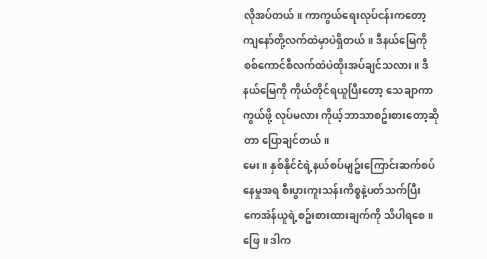လိုအပ်တယ်။ ကာကွယ်ရေးလုပ်ငန်းကတော့ ကျနော်တို့လက်ထဲမှာပဲရှိတယ်။ ဒီနယ်မြေကို စစ်ကောင်စီလက်ထဲပဲထိုးအပ်ချင်သလား။ ဒီနယ်မြေကို ကိုယ်တိုင်ရယူပြီးတော့ သေချာကာကွယ်ဖို့ လုပ်မလား ကိုယ့်ဘာသာစဥ်းစားတော့ဆိုတာ ပြောချင်တယ်။
မေး။ နှစ်နိုင်ငံရဲ့နယ်စပ်မျဥ်းကြောင်းဆက်စပ်နေမှုအရ စီးပွားကူးသန်းကိစ္စနဲ့ပတ်သက်ပြီး ကေအဲန်ယူရဲ့စဥ်းစားထားချက်ကို သိပါရစေ။
ဖြေ။ ဒါက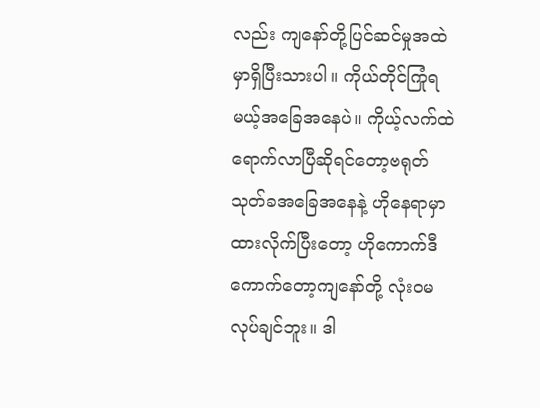လည်း ကျနော်တို့ပြင်ဆင်မှုအထဲမှာရှိပြီးသားပါ။ ကိုယ်တိုင်ကြုံရမယ့်အခြေအနေပဲ။ ကိုယ့်လက်ထဲရောက်လာပြီဆိုရင်တော့ဗရုတ်သုတ်ခအခြေအနေနဲ့ ဟိုနေရာမှာထားလိုက်ပြီးတော့ ဟိုကောက်ဒီကောက်တော့ကျနော်တို့ လုံးဝမလုပ်ချင်ဘူး။ ဒါ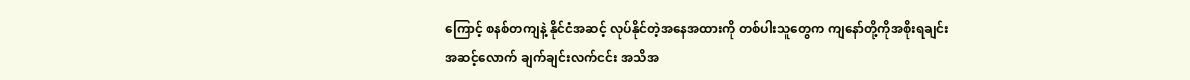ကြောင့် စနစ်တကျနဲ့ နိုင်ငံအဆင့် လုပ်နိုင်တဲ့အနေအထားကို တစ်ပါးသူတွေက ကျနော်တို့ကိုအစိုးရချင်းအဆင့်လောက် ချက်ချင်းလက်ငင်း အသိအ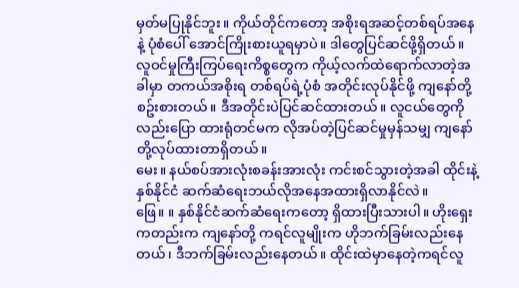မှတ်မပြုနိုင်ဘူး။ ကိုယ်တိုင်ကတော့ အစိုးရအဆင့်တစ်ရပ်အနေနဲ့ ပုံစံပေါ် အောင်ကြိုးစားယူရမှာပဲ။ ဒါတွေပြင်ဆင်ဖို့ရှိတယ်။
လူဝင်မှုကြီးကြပ်ရေးကိစ္စတွေက ကိုယ့်လက်ထဲရောက်လာတဲ့အခါမှာ တကယ်အစိုးရ တစ်ရပ်ရဲ့ပုံစံ အတိုင်းလုပ်နိုင်ဖို့ ကျနော်တို့စဥ်းစားတယ်။ ဒီအတိုင်းပဲပြင်ဆင်ထားတယ်။ လူငယ်တွေကို လည်းပြော ထားရုံတင်မက လိုအပ်တဲ့ပြင်ဆင်မှုမှန်သမျှ ကျနော်တို့လုပ်ထားတာရှိတယ်။
မေး။ နယ်စပ်အားလုံးစခန်းအားလုံး ကင်းစင်သွားတဲ့အခါ ထိုင်းနဲ့နှစ်နိုင်ငံ ဆက်ဆံရေးဘယ်လိုအနေအထားရှိလာနိုင်လဲ။
ဖြေ။ ။ နှစ်နိုင်ငံဆက်ဆံရေးကတော့ ရှိထားပြီးသားပါ။ ဟိုးရှေးကတည်းက ကျနော်တို့ ကရင်လူမျိုးက ဟိုဘက်ခြမ်းလည်းနေတယ်၊ ဒီဘက်ခြမ်းလည်းနေတယ်။ ထိုင်းထဲမှာနေတဲ့ကရင်လူ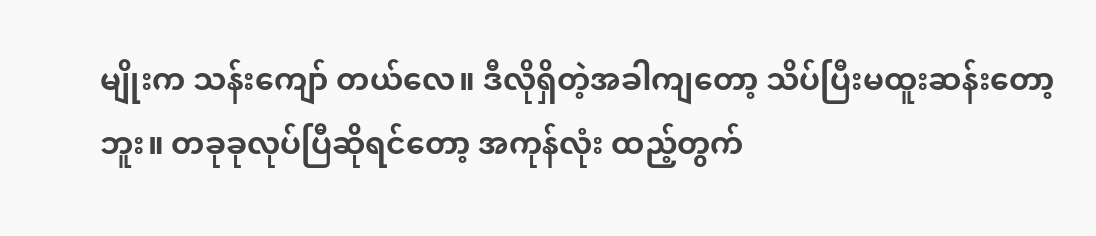မျိုးက သန်းကျော် တယ်လေ။ ဒီလိုရှိတဲ့အခါကျတော့ သိပ်ပြီးမထူးဆန်းတော့ဘူး။ တခုခုလုပ်ပြီဆိုရင်တော့ အကုန်လုံး ထည့်တွက်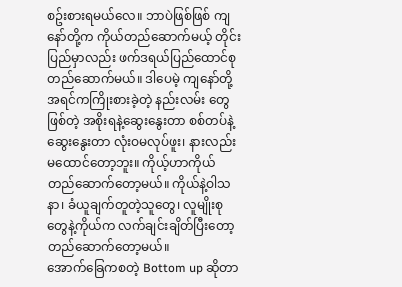စဥ်းစားရမယ်လေ။ ဘာပဲဖြစ်ဖြစ် ကျနော်တို့က ကိုယ်တည်ဆောက်မယ့် တိုင်းပြည်မှာလည်း ဖက်ဒရယ်ပြည်ထောင်စု တည်ဆောက်မယ်။ ဒါပေမဲ့ ကျနော်တို့အရင်ကကြိုးစားခဲ့တဲ့ နည်းလမ်း တွေဖြစ်တဲ့ အစိုးရနဲ့ဆွေးနွေးတာ စစ်တပ်နဲ့ဆွေးနွေးတာ လုံးဝမလုပ်ဖူး၊ နားလည်းမထောင်တော့ဘူး။ ကိုယ့်ဟာကိုယ် တည်ဆောက်တော့မယ်။ ကိုယ်နဲ့ဝါသနာ၊ ခံယူချက်တူတဲ့သူတွေ၊ လူမျိုးစုတွေနဲ့ကိုယ်က လက်ချင်းချိတ်ပြီးတော့ တည်ဆောက်တော့မယ်။
အောက်ခြေကစတဲ့ Bottom up ဆိုတာ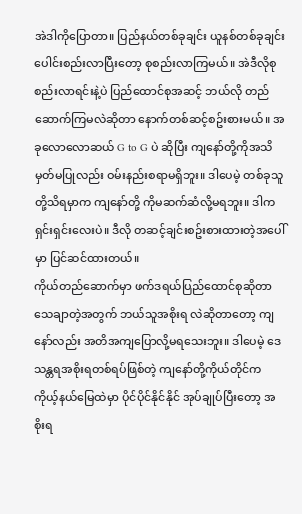အဲဒါကိုပြောတာ။ ပြည်နယ်တစ်ခုချင်း ယူနစ်တစ်ခုချင်း ပေါင်းစည်းလာပြီးတော့ စုစည်းလာကြမယ်။ အဲဒီလိုစုစည်းလာရင်းနဲ့ပဲ ပြည်ထောင်စုအဆင့် ဘယ်လို တည်ဆောက်ကြမလဲဆိုတာ နောက်တစ်ဆင့်စဥ်းစားမယ်။ အခုလောလောဆယ် G to G ပဲ ဆိုပြီး ကျနော်တို့ကိုအသိမှတ်မပြုလည်း ဝမ်းနည်းစရာမရှိဘူး။ ဒါပေမဲ့ တစ်ခုသူတို့သိရမှာက ကျနော်တို့ ကိုမဆက်ဆံလို့မရဘူး။ ဒါကရှင်းရှင်းလေးပဲ။ ဒီလို တဆင့်ချင်းစဥ်းစားထားတဲ့အပေါ်မှာ ပြင်ဆင်ထားတယ်။
ကိုယ်တည်ဆောက်မှာ ဖက်ဒရယ်ပြည်ထောင်စုဆိုတာ သေချာတဲ့အတွက် ဘယ်သူအစိုးရ လဲဆိုတာတော့ ကျနော်လည်း အတိအကျပြောလို့မရသေးဘူး။ ဒါပေမဲ့ ဒေသန္တရအစိုးရတစ်ရပ်ဖြစ်တဲ့ ကျနော်တို့ကိုယ်တိုင်က ကိုယ့်နယ်မြေထဲမှာ ပိုင်ပိုင်နိုင်နိုင် အုပ်ချုပ်ပြီးတော့ အစိုးရ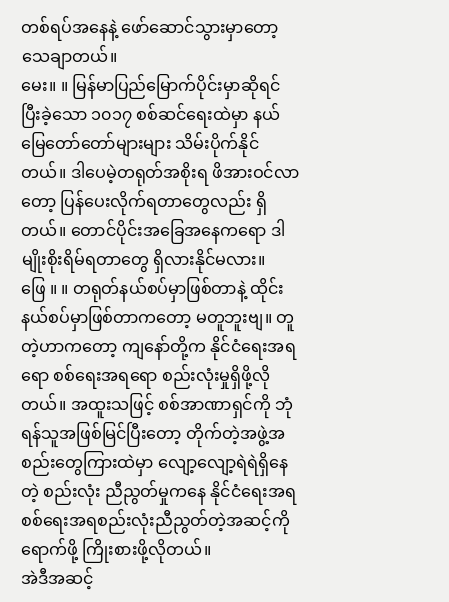တစ်ရပ်အနေနဲ့ ဖော်ဆောင်သွားမှာတော့ သေချာတယ်။
မေး။ ။ မြန်မာပြည်မြောက်ပိုင်းမှာဆိုရင် ပြီးခဲ့သော ၁၀၁၇ စစ်ဆင်ရေးထဲမှာ နယ်မြေတော်တော်များများ သိမ်းပိုက်နိုင်တယ်။ ဒါပေမဲ့တရုတ်အစိုးရ ဖိအားဝင်လာတော့ ပြန်ပေးလိုက်ရတာတွေလည်း ရှိတယ်။ တောင်ပိုင်းအခြေအနေကရော ဒါမျိုးစိုးရိမ်ရတာတွေ ရှိလားနိုင်မလား။
ဖြေ ။ ။ တရုတ်နယ်စပ်မှာဖြစ်တာနဲ့ ထိုင်းနယ်စပ်မှာဖြစ်တာကတော့ မတူဘူးဗျ။ တူတဲ့ဟာကတော့ ကျနော်တို့က နိုင်ငံရေးအရရော စစ်ရေးအရရော စည်းလုံးမှုရှိဖို့လိုတယ်။ အထူးသဖြင့် စစ်အာဏာရှင်ကို ဘုံရန်သူအဖြစ်မြင်ပြီးတော့ တိုက်တဲ့အဖွဲ့အစည်းတွေကြားထဲမှာ လျော့လျော့ရဲရဲရှိနေတဲ့ စည်းလုံး ညီညွတ်မှုကနေ နိုင်ငံရေးအရ စစ်ရေးအရစည်းလုံးညီညွတ်တဲ့အဆင့်ကိုရောက်ဖို့ ကြိုးစားဖို့လိုတယ်။
အဲဒီအဆင့်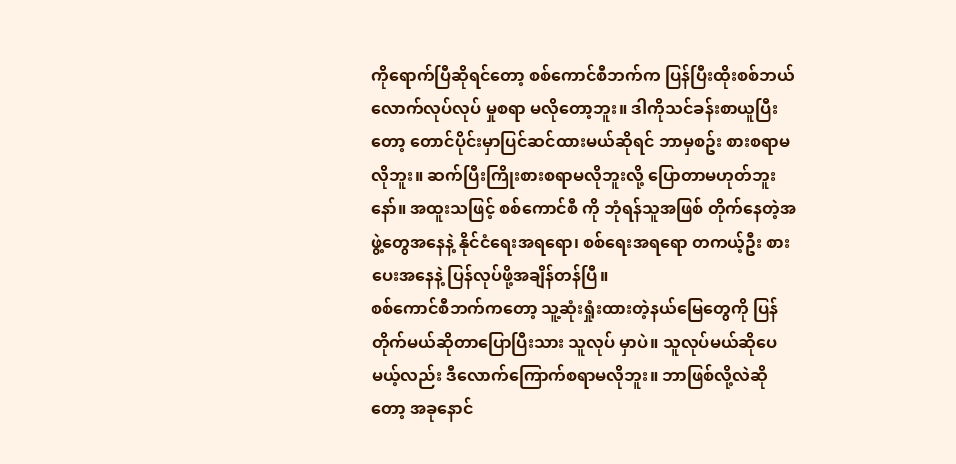ကိုရောက်ပြီဆိုရင်တော့ စစ်ကောင်စီဘက်က ပြန်ပြီးထိုးစစ်ဘယ်လောက်လုပ်လုပ် မှုစရာ မလိုတော့ဘူး။ ဒါကိုသင်ခန်းစာယူပြီးတော့ တောင်ပိုင်းမှာပြင်ဆင်ထားမယ်ဆိုရင် ဘာမှစဥ်း စားစရာမလိုဘူး။ ဆက်ပြီးကြိုးစားစရာမလိုဘူးလို့ ပြောတာမဟုတ်ဘူးနော်။ အထူးသဖြင့် စစ်ကောင်စီ ကို ဘုံရန်သူအဖြစ် တိုက်နေတဲ့အဖွဲ့တွေအနေနဲ့ နိုင်ငံရေးအရရော၊ စစ်ရေးအရရော တကယ့်ဦး စားပေးအနေနဲ့ ပြန်လုပ်ဖို့အချိန်တန်ပြီ။
စစ်ကောင်စီဘက်ကတော့ သူ့ဆုံးရှုံးထားတဲ့နယ်မြေတွေကို ပြန်တိုက်မယ်ဆိုတာပြောပြီးသား သူလုပ် မှာပဲ။ သူလုပ်မယ်ဆိုပေမယ့်လည်း ဒီလောက်ကြောက်စရာမလိုဘူး။ ဘာဖြစ်လို့လဲဆိုတော့ အခုနောင်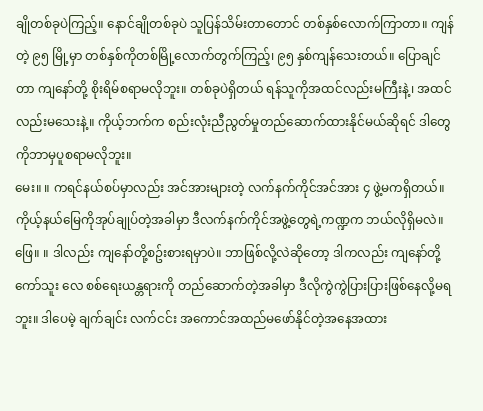ချိုတစ်ခုပဲကြည့်။ နောင်ချိုတစ်ခုပဲ သူပြန်သိမ်းတာတောင် တစ်နှစ်လောက်ကြာတာ။ ကျန်တဲ့ ၉၅ မြို့မှာ တစ်နှစ်ကိုတစ်မြို့လောက်တွက်ကြည့်၊ ၉၅ နှစ်ကျန်သေးတယ်။ ပြောချင်တာ ကျနော်တို့ စိုးရိမ်စရာမလိုဘူး။ တစ်ခုပဲရှိတယ် ရန်သူကိုအထင်လည်းမကြီးနဲ့၊ အထင်လည်းမသေးနဲ့။ ကိုယ့်ဘက်က စည်းလုံးညီညွတ်မှုတည်ဆောက်ထားနိုင်မယ်ဆိုရင် ဒါတွေကိုဘာမှပူစရာမလိုဘူး။
မေး။ ။ ကရင်နယ်စပ်မှာလည်း အင်အားများတဲ့ လက်နက်ကိုင်အင်အား ၄ ဖွဲ့မကရှိတယ်။ ကိုယ့်နယ်မြေကိုအုပ်ချုပ်တဲ့အခါမှာ ဒီလက်နက်ကိုင်အဖွဲ့တွေရဲ့ကဏ္ဍက ဘယ်လိုရှိမလဲ။
ဖြေ။ ။ ဒါလည်း ကျနော်တို့စဥ်းစားရမှာပဲ။ ဘာဖြစ်လို့လဲဆိုတော့ ဒါကလည်း ကျနော်တို့ ကော်သူး လေ စစ်ရေးယန္တရားကို တည်ဆောက်တဲ့အခါမှာ ဒီလိုကွဲကွဲပြားပြားဖြစ်နေလို့မရဘူး။ ဒါပေမဲ့ ချက်ချင်း လက်ငင်း အကောင်အထည်မဖော်နိုင်တဲ့အနေအထား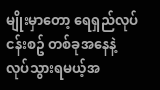မျိုးမှာတော့ ရေရှည်လုပ်ငန်းစဥ် တစ်ခုအနေနဲ့ လုပ်သွားရမယ့်အ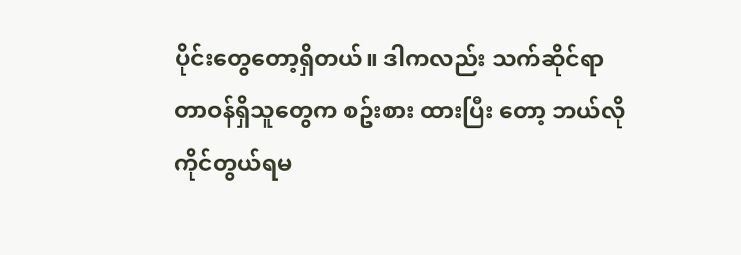ပိုင်းတွေတော့ရှိတယ်။ ဒါကလည်း သက်ဆိုင်ရာတာဝန်ရှိသူတွေက စဥ်းစား ထားပြီး တော့ ဘယ်လိုကိုင်တွယ်ရမ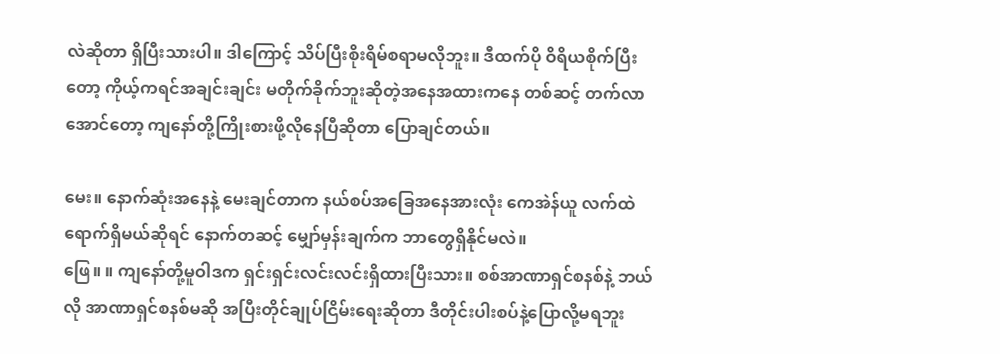လဲဆိုတာ ရှိပြီးသားပါ။ ဒါကြောင့် သိပ်ပြီးစိုးရိမ်စရာမလိုဘူး။ ဒီထက်ပို ဝိရိယစိုက်ပြီးတော့ ကိုယ့်ကရင်အချင်းချင်း မတိုက်ခိုက်ဘူးဆိုတဲ့အနေအထားကနေ တစ်ဆင့် တက်လာအောင်တော့ ကျနော်တို့ကြိုးစားဖို့လိုနေပြီဆိုတာ ပြောချင်တယ်။

မေး။ နောက်ဆုံးအနေနဲ့ မေးချင်တာက နယ်စပ်အခြေအနေအားလုံး ကေအဲန်ယူ လက်ထဲ ရောက်ရှိမယ်ဆိုရင် နောက်တဆင့် မျှော်မှန်းချက်က ဘာတွေရှိနိုင်မလဲ။
ဖြေ။ ။ ကျနော်တို့မူဝါဒက ရှင်းရှင်းလင်းလင်းရှိထားပြီးသား။ စစ်အာဏာရှင်စနစ်နဲ့ ဘယ်လို အာဏာရှင်စနစ်မဆို အပြီးတိုင်ချုပ်ငြိမ်းရေးဆိုတာ ဒီတိုင်းပါးစပ်နဲ့ပြောလို့မရဘူး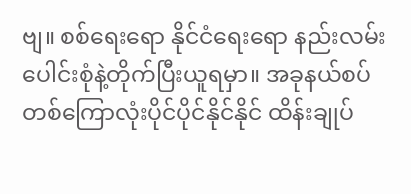ဗျ။ စစ်ရေးရော နိုင်ငံရေးရော နည်းလမ်းပေါင်းစုံနဲ့တိုက်ပြီးယူရမှာ။ အခုနယ်စပ်တစ်ကြောလုံးပိုင်ပိုင်နိုင်နိုင် ထိန်းချုပ်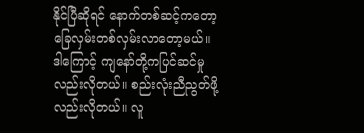နိုင်ပြီဆိုရင် နောက်တစ်ဆင့်ကတော့ ခြေလှမ်းတစ်လှမ်းလာတော့မယ်။
ဒါကြောင့် ကျနော်တို့ကပြင်ဆင်မှုလည်းလိုတယ်။ စည်းလုံးညီညွတ်ဖို့လည်းလိုတယ်။ လူ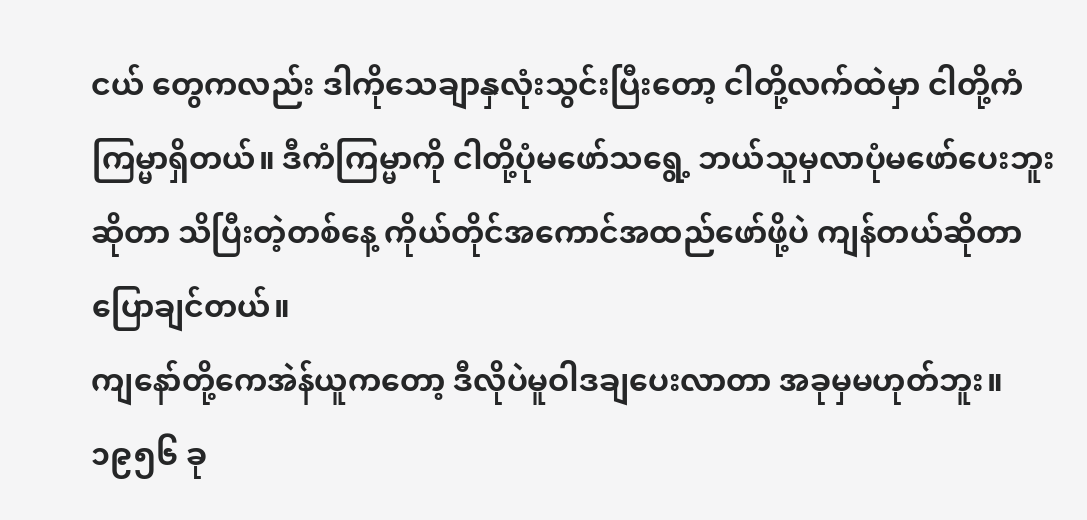ငယ် တွေကလည်း ဒါကိုသေချာနှလုံးသွင်းပြီးတော့ ငါတို့လက်ထဲမှာ ငါတို့ကံကြမ္မာရှိတယ်။ ဒီကံကြမ္မာကို ငါတို့ပုံမဖော်သရွေ့ ဘယ်သူမှလာပုံမဖော်ပေးဘူးဆိုတာ သိပြီးတဲ့တစ်နေ့ ကိုယ်တိုင်အကောင်အထည်ဖော်ဖို့ပဲ ကျန်တယ်ဆိုတာ ပြောချင်တယ်။
ကျနော်တို့ကေအဲန်ယူကတော့ ဒီလိုပဲမူဝါဒချပေးလာတာ အခုမှမဟုတ်ဘူး။ ၁၉၅၆ ခု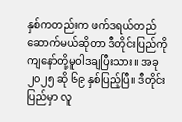နှစ်ကတည်းက ဖက်ဒရယ်တည်ဆောက်မယ်ဆိုတာ ဒီတိုင်းပြည်ကို ကျနော်တို့မူဝါဒချပြီးသား။ အခု ၂၀၂၅ ဆို ၆၉ နှစ်ပြည့်ပြီ။ ဒီတိုင်းပြည်မှာ လူ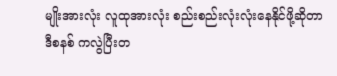မျိုးအားလုံး လူထုအားလုံး စည်းစည်းလုံးလုံးနေနိုင်ဖို့ဆိုတာ ဒီစနစ် ကလွဲပြီးတ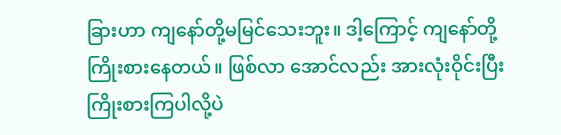ခြားဟာ ကျနော်တို့မမြင်သေးဘူး။ ဒါ့ကြောင့် ကျနော်တို့ကြိုးစားနေတယ်။ ဖြစ်လာ အောင်လည်း အားလုံးဝိုင်းပြီးကြိုးစားကြပါလို့ပဲ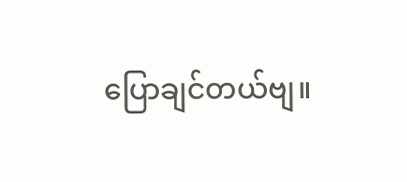ပြောချင်တယ်ဗျ။